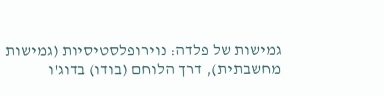גמישות של פלדה: נוירופלסטיסיות (גמישות מחשבתית), דרך הלוחם (בודו) בדוג'ו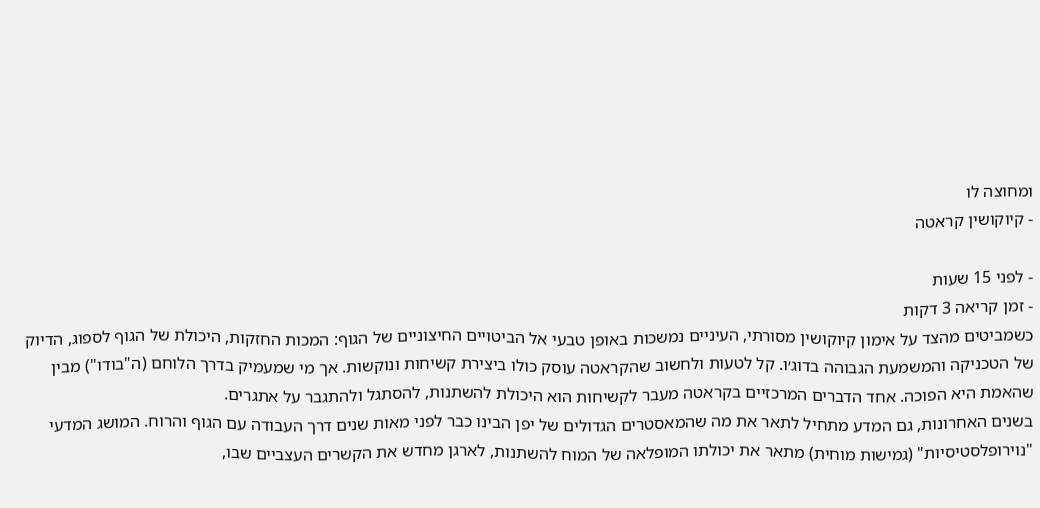ומחוצה לו
- קיוקושין קראטה

- לפני 15 שעות
- זמן קריאה 3 דקות
כשמביטים מהצד על אימון קיוקושין מסורתי, העיניים נמשכות באופן טבעי אל הביטויים החיצוניים של הגוף: המכות החזקות, היכולת של הגוף לספוג, הדיוק של הטכניקה והמשמעת הגבוהה בדוג׳ו. קל לטעות ולחשוב שהקראטה עוסק כולו ביצירת קשיחות ונוקשות. אך מי שמעמיק בדרך הלוחם (ה"בודו") מבין שהאמת היא הפוכה. אחד הדברים המרכזיים בקראטה מעבר לקשיחות הוא היכולת להשתנות, להסתגל ולהתגבר על אתגרים.
בשנים האחרונות, גם המדע מתחיל לתאר את מה שהמאסטרים הגדולים של יפן הבינו כבר לפני מאות שנים דרך העבודה עם הגוף והרוח. המושג המדעי "נוירופלסטיסיות" (גמישות מוחית) מתאר את יכולתו המופלאה של המוח להשתנות, לארגן מחדש את הקשרים העצביים שבו,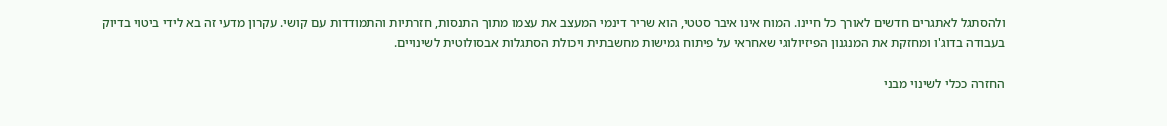ולהסתגל לאתגרים חדשים לאורך כל חיינו. המוח אינו איבר סטטי, הוא שריר דינמי המעצב את עצמו מתוך התנסות, חזרתיות והתמודדות עם קושי. עקרון מדעי זה בא לידי ביטוי בדיוק בעבודה בדוג'ו ומחזקת את המנגנון הפיזיולוגי שאחראי על פיתוח גמישות מחשבתית ויכולת הסתגלות אבסולוטית לשינויים.

החזרה ככלי לשינוי מבני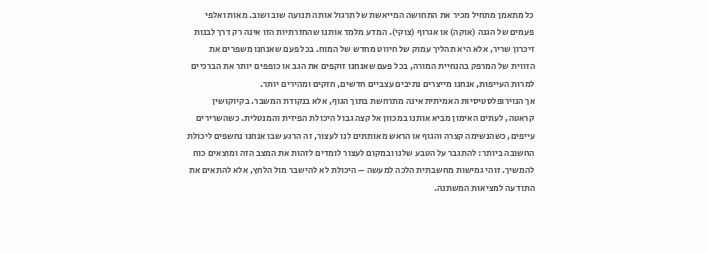כל מתאמן מתחיל מכיר את התחושה המייאשת של תרגול אותה תנועה שוב ושוב. מאות ואלפי פעמים של הגנה (אוקה) או אגרוף (צוקי). המדע מלמד אותנו שהחזרתיות הזו אינה רק דרך לבנות זיכרון שריר, אלא היא תהליך עמוק של חיווט מחדש של המוח. בכל פעם שאנחנו משפרים את הזווית של המרפק בהנחיית המורה, בכל פעם שאנחנו זוקפים את הגב או כופפים יותר את הברכיים למרות העייפות, אנחנו מייצרים נתיבים עצביים חדשים, חזקים ומהירים יותר.
אך הנוירופלסטיסיות האמיתית אינה מתרחשת בתוך הגוף, אלא בנקודת המשבר. בקיוקושין קראטה, לעתים האימון מביא אותנו במכוון אל קצה גבול היכולת הפיזית והמנטלית. כשהשרירים עייפים, כשהנשימה קצרה והגוף או הראש מאותתים לנו לעצור, זה הרגע שבו אנחנו נחשפים ליכולת החשובה ביותר: להתגבר על הטבע שלנו ובמקום לעצור לומדים לזהות את המצב הזה ומוצאים כוח להמשיך. זוהי גמישות מחשבתית הלכה למעשה – היכולת לא להישבר מול הלחץ, אלא להתאים את התודעה למציאות המשתנה.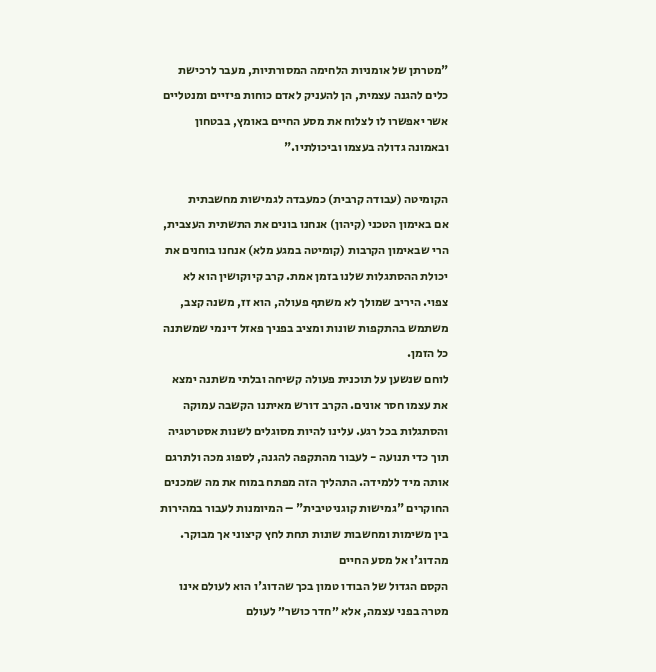"מטרתן של אומניות הלחימה המסורתיות, מעבר לרכישת כלים להגנה עצמית, הן להעניק לאדם כוחות פיזיים ומנטליים אשר יאפשרו לו לצלוח את מסע החיים באומץ, בבטחון ובאמונה גדולה בעצמו וביכולתיו."

הקומיטה (עבודה קרבית) כמעבדה לגמישות מחשבתית
אם באימון הטכני (קיהון) אנחנו בונים את התשתית העצבית, הרי שבאימון הקרבות (קומיטה במגע מלא) אנחנו בוחנים את יכולת ההסתגלות שלנו בזמן אמת. קרב קיוקושין הוא לא צפוי. היריב שמולך לא משתף פעולה, הוא זז, משנה קצב, משתמש בהתקפות שונות ומציב בפניך פאזל דינמי שמשתנה כל הזמן.
לוחם שנשען על תוכנית פעולה קשיחה ובלתי משתנה ימצא את עצמו חסר אונים. הקרב דורש מאיתנו הקשבה עמוקה והסתגלות בכל רגע. עלינו להיות מסוגלים לשנות אסטרטגיה תוך כדי תנועה - לעבור מהתקפה להגנה, לספוג מכה ולתרגם אותה מיד ללמידה. התהליך הזה מפתח במוח את מה שמכנים החוקרים "גמישות קוגניטיבית" – המיומנות לעבור במהירות בין משימות ומחשבות שונות תחת לחץ קיצוני אך מבוקר.
מהדוג'ו אל מסע החיים
הקסם הגדול של הבודו טמון בכך שהדוג'ו הוא לעולם אינו מטרה בפני עצמה, אלא ״חדר כושר״ לעולם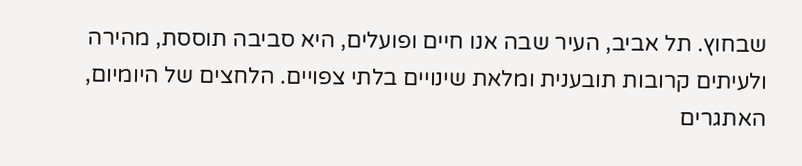שבחוץ. תל אביב, העיר שבה אנו חיים ופועלים, היא סביבה תוססת, מהירה ולעיתים קרובות תובענית ומלאת שינויים בלתי צפויים. הלחצים של היומיום, האתגרים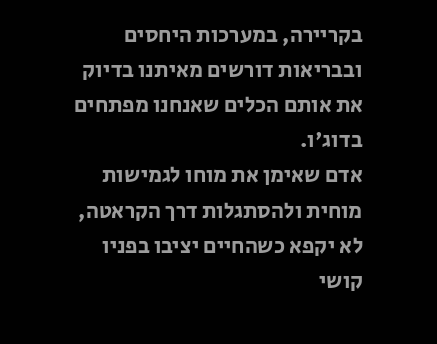בקריירה, במערכות היחסים ובבריאות דורשים מאיתנו בדיוק את אותם הכלים שאנחנו מפתחים בדוג'ו.
אדם שאימן את מוחו לגמישות מוחית ולהסתגלות דרך הקראטה, לא יקפא כשהחיים יציבו בפניו קושי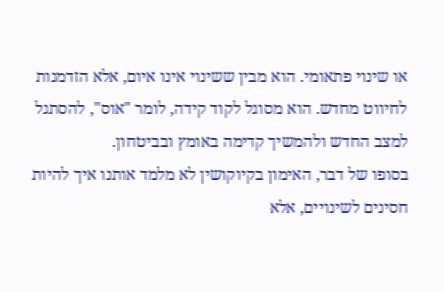או שינוי פתאומי. הוא מבין ששינוי אינו איום, אלא הזדמנות לחיווט מחדש. הוא מסוגל לקוד קידה, לומר "אוס", להסתגל למצב החדש ולהמשיך קדימה באומץ ובביטחון.
בסופו של דבר, האימון בקיוקושין לא מלמד אותנו איך להיות חסינים לשינויים, אלא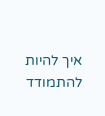איך להיות להתמודד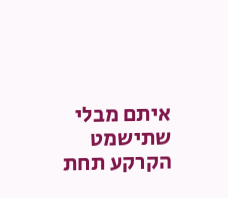איתם מבלי שתישמט הקרקע תחת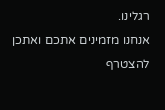רגלינו.
אנחנו מזמינים אתכם ואתכן להצטרף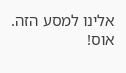אלינו למסע הזה.
אוס!